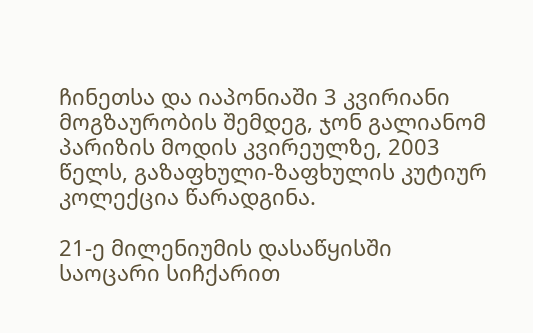ჩინეთსა და იაპონიაში 3 კვირიანი მოგზაურობის შემდეგ, ჯონ გალიანომ პარიზის მოდის კვირეულზე, 2003 წელს, გაზაფხული-ზაფხულის კუტიურ კოლექცია წარადგინა.

21-ე მილენიუმის დასაწყისში საოცარი სიჩქარით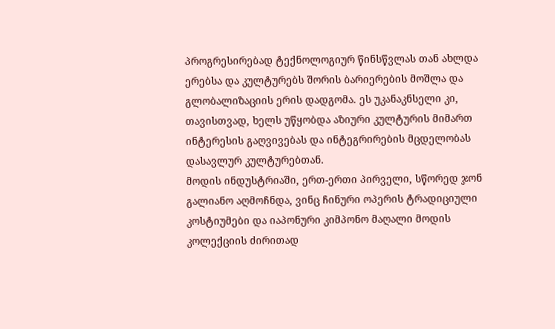პროგრესირებად ტექნოლოგიურ წინსწვლას თან ახლდა ერებსა და კულტურებს შორის ბარიერების მოშლა და გლობალიზაციის ერის დადგომა. ეს უკანაკნსელი კი, თავისთვად, ხელს უწყობდა აზიური კულტურის მიმართ ინტერესის გაღვივებას და ინტეგრირების მცდელობას დასავლურ კულტურებთან.
მოდის ინდუსტრიაში, ერთ-ერთი პირველი, სწორედ ჯონ გალიანო აღმოჩნდა, ვინც ჩინური ოპერის ტრადიციული კოსტიუმები და იაპონური კიმპონო მაღალი მოდის კოლექციის ძირითად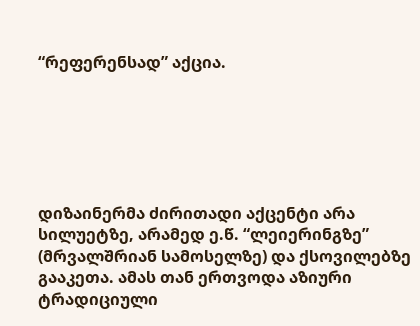“რეფერენსად” აქცია.






დიზაინერმა ძირითადი აქცენტი არა სილუეტზე, არამედ ე.წ. “ლეიერინგზე” (მრვალშრიან სამოსელზე) და ქსოვილებზე გააკეთა. ამას თან ერთვოდა აზიური ტრადიციული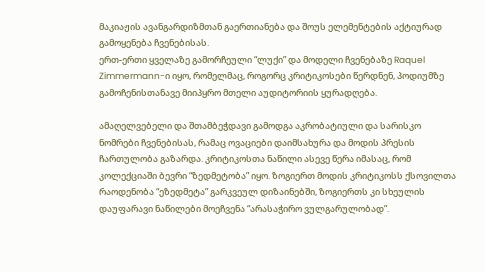მაკიაჟის ავანგარდიზმთან გაერთიანება და შოუს ელემენტების აქტიურად გამოყენება ჩვენებისას.
ერთ-ერთი ყველაზე გამორჩეული “ლუქი” და მოდელი ჩვენებაზე Raquel Zimmermann-ი იყო, რომელმაც, როგორც კრიტიკოსები წერდნენ, პოდიუმზე გამოჩენისთანავე მიიპყრო მთელი აუდიტორიის ყურადღება.

ამაღელვებელი და შთამბეჭდავი გამოდგა აკრობატიული და სარისკო ნომრები ჩვენებისას, რამაც ოვაციები დაიმსახურა და მოდის პრესის ჩართულობა გაზარდა. კრიტიკოსთა ნაწილი ასევე წერა იმასაც, რომ კოლექციაში ბევრი “ზედმეტობა” იყო. ზოგიერთ მოდის კრიტიკოსს ქსოვილთა რაოდენობა “ეზედმეტა” გარკვეულ დიზაინებში, ზოგიერთს კი სხეულის დაუფარავი ნაწილები მოეჩვენა “არასაჭირო ვულგარულობად”.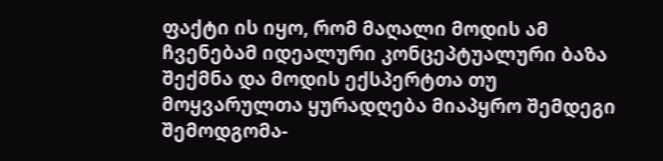ფაქტი ის იყო, რომ მაღალი მოდის ამ ჩვენებამ იდეალური კონცეპტუალური ბაზა შექმნა და მოდის ექსპერტთა თუ მოყვარულთა ყურადღება მიაპყრო შემდეგი შემოდგომა-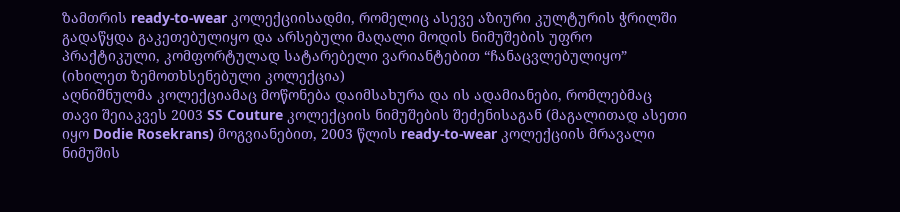ზამთრის ready-to-wear კოლექციისადმი, რომელიც ასევე აზიური კულტურის ჭრილში გადაწყდა გაკეთებულიყო და არსებული მაღალი მოდის ნიმუშების უფრო პრაქტიკული, კომფორტულად სატარებელი ვარიანტებით “ჩანაცვლებულიყო” (იხილეთ ზემოთხსენებული კოლექცია)
აღნიშნულმა კოლექციამაც მოწონება დაიმსახურა და ის ადამიანები, რომლებმაც თავი შეიაკვეს 2003 SS Couture კოლექციის ნიმუშების შეძენისაგან (მაგალითად ასეთი იყო Dodie Rosekrans) მოგვიანებით, 2003 წლის ready-to-wear კოლექციის მრავალი ნიმუშის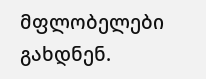მფლობელები გახდნენ.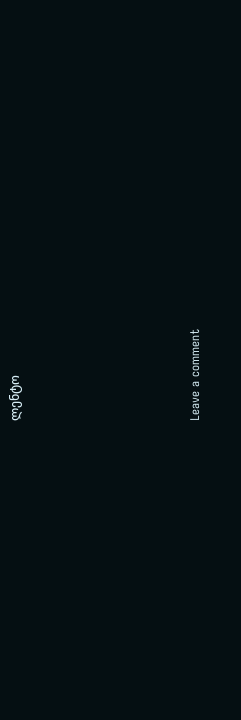ლენტო











Leave a comment